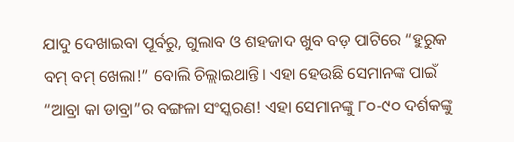ଯାଦୁ ଦେଖାଇବା ପୂର୍ବରୁ, ଗୁଲାବ ଓ ଶହଜାଦ ଖୁବ ବଡ଼ ପାଟିରେ “ହୁରୁକ ବମ୍ ବମ୍ ଖେଲା!” ବୋଲି ଚିଲ୍ଲାଇଥାନ୍ତି। ଏହା ହେଉଛି ସେମାନଙ୍କ ପାଇଁ “ଆବ୍ରା କା ଡାବ୍ରା”ର ବଙ୍ଗଳା ସଂସ୍କରଣ! ଏହା ସେମାନଙ୍କୁ ୮୦-୯୦ ଦର୍ଶକଙ୍କୁ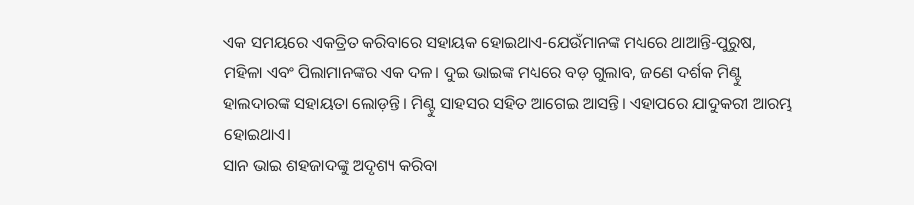ଏକ ସମୟରେ ଏକତ୍ରିତ କରିବାରେ ସହାୟକ ହୋଇଥାଏ-ଯେଉଁମାନଙ୍କ ମଧ୍ୟରେ ଥାଆନ୍ତି-ପୁରୁଷ, ମହିଳା ଏବଂ ପିଲାମାନଙ୍କର ଏକ ଦଳ। ଦୁଇ ଭାଇଙ୍କ ମଧ୍ୟରେ ବଡ଼ ଗୁଲାବ, ଜଣେ ଦର୍ଶକ ମିଣ୍ଟୁ ହାଲଦାରଙ୍କ ସହାୟତା ଲୋଡ଼ନ୍ତି। ମିଣ୍ଟୁ ସାହସର ସହିତ ଆଗେଇ ଆସନ୍ତି। ଏହାପରେ ଯାଦୁକରୀ ଆରମ୍ଭ ହୋଇଥାଏ।
ସାନ ଭାଇ ଶହଜାଦଙ୍କୁ ଅଦୃଶ୍ୟ କରିବା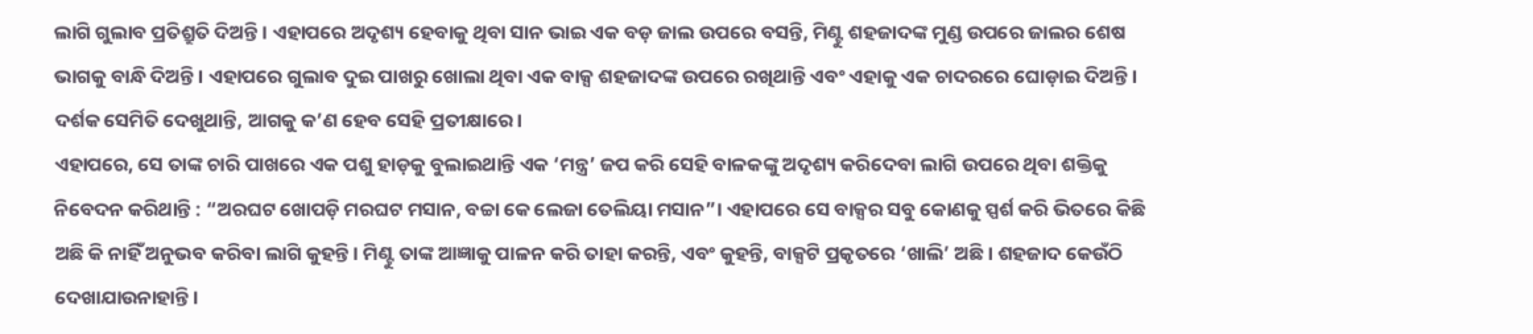ଲାଗି ଗୁଲାବ ପ୍ରତିଶ୍ରୁତି ଦିଅନ୍ତି। ଏହାପରେ ଅଦୃଶ୍ୟ ହେବାକୁ ଥିବା ସାନ ଭାଇ ଏକ ବଡ଼ ଜାଲ ଉପରେ ବସନ୍ତି, ମିଣ୍ଟୁ ଶହଜାଦଙ୍କ ମୁଣ୍ଡ ଉପରେ ଜାଲର ଶେଷ ଭାଗକୁ ବାନ୍ଧି ଦିଅନ୍ତି। ଏହାପରେ ଗୁଲାବ ଦୁଇ ପାଖରୁ ଖୋଲା ଥିବା ଏକ ବାକ୍ସ ଶହଜାଦଙ୍କ ଉପରେ ରଖିଥାନ୍ତି ଏବଂ ଏହାକୁ ଏକ ଚାଦରରେ ଘୋଡ଼ାଇ ଦିଅନ୍ତି। ଦର୍ଶକ ସେମିତି ଦେଖୁଥାନ୍ତି, ଆଗକୁ କ’ଣ ହେବ ସେହି ପ୍ରତୀକ୍ଷାରେ।
ଏହାପରେ, ସେ ତାଙ୍କ ଚାରି ପାଖରେ ଏକ ପଶୁ ହାଡ଼କୁ ବୁଲାଇଥାନ୍ତି ଏକ ‘ମନ୍ତ୍ର’ ଜପ କରି ସେହି ବାଳକଙ୍କୁ ଅଦୃଶ୍ୟ କରିଦେବା ଲାଗି ଉପରେ ଥିବା ଶକ୍ତିକୁ ନିବେଦନ କରିଥାନ୍ତି : “ଅରଘଟ ଖୋପଡ଼ି ମରଘଟ ମସାନ, ବଚ୍ଚା କେ ଲେଜା ତେଲିୟା ମସାନ”। ଏହାପରେ ସେ ବାକ୍ସର ସବୁ କୋଣକୁ ସ୍ପର୍ଶ କରି ଭିତରେ କିଛି ଅଛି କି ନାହିଁ ଅନୁଭବ କରିବା ଲାଗି କୁହନ୍ତି। ମିଣ୍ଟୁ ତାଙ୍କ ଆଜ୍ଞାକୁ ପାଳନ କରି ତାହା କରନ୍ତି, ଏବଂ କୁହନ୍ତି, ବାକ୍ସଟି ପ୍ରକୃତରେ ‘ଖାଲି’ ଅଛି। ଶହଜାଦ କେଉଁଠି ଦେଖାଯାଉନାହାନ୍ତି।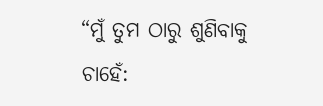“ମୁଁ ତୁମ ଠାରୁ ଶୁଣିବାକୁ ଚାହେଁ: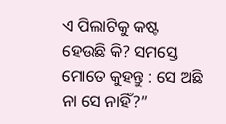ଏ ପିଲାଟିକୁ କଷ୍ଟ ହେଉଛି କି? ସମସ୍ତେ ମୋତେ କୁହନ୍ତୁ : ସେ ଅଛି ନା ସେ ନାହିଁ?”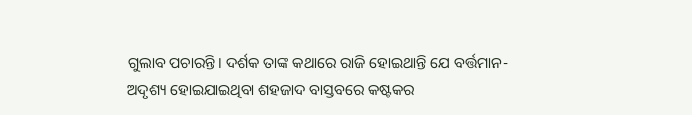ଗୁଲାବ ପଚାରନ୍ତି। ଦର୍ଶକ ତାଙ୍କ କଥାରେ ରାଜି ହୋଇଥାନ୍ତି ଯେ ବର୍ତ୍ତମାନ-ଅଦୃଶ୍ୟ ହୋଇଯାଇଥିବା ଶହଜାଦ ବାସ୍ତବରେ କଷ୍ଟକର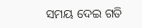ସମୟ ଦେଇ ଗତି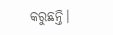କରୁଛନ୍ତି।